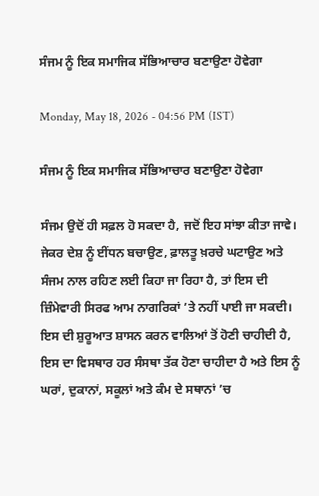ਸੰਜਮ ਨੂੰ ਇਕ ਸਮਾਜਿਕ ਸੱਭਿਆਚਾਰ ਬਣਾਉਣਾ ਹੋਵੇਗਾ

Monday, May 18, 2026 - 04:56 PM (IST)

ਸੰਜਮ ਨੂੰ ਇਕ ਸਮਾਜਿਕ ਸੱਭਿਆਚਾਰ ਬਣਾਉਣਾ ਹੋਵੇਗਾ

ਸੰਜਮ ਉਦੋਂ ਹੀ ਸਫ਼ਲ ਹੋ ਸਕਦਾ ਹੈ, ਜਦੋਂ ਇਹ ਸਾਂਝਾ ਕੀਤਾ ਜਾਵੇ। ਜੇਕਰ ਦੇਸ਼ ਨੂੰ ਈਂਧਨ ਬਚਾਉਣ, ਫ਼ਾਲਤੂ ਖ਼ਰਚੇ ਘਟਾਉਣ ਅਤੇ ਸੰਜਮ ਨਾਲ ਰਹਿਣ ਲਈ ਕਿਹਾ ਜਾ ਰਿਹਾ ਹੈ, ਤਾਂ ਇਸ ਦੀ ਜ਼ਿੰਮੇਵਾਰੀ ਸਿਰਫ ਆਮ ਨਾਗਰਿਕਾਂ ’ਤੇ ਨਹੀਂ ਪਾਈ ਜਾ ਸਕਦੀ। ਇਸ ਦੀ ਸ਼ੁਰੂਆਤ ਸ਼ਾਸਨ ਕਰਨ ਵਾਲਿਆਂ ਤੋਂ ਹੋਣੀ ਚਾਹੀਦੀ ਹੈ, ਇਸ ਦਾ ਵਿਸਥਾਰ ਹਰ ਸੰਸਥਾ ਤੱਕ ਹੋਣਾ ਚਾਹੀਦਾ ਹੈ ਅਤੇ ਇਸ ਨੂੰ ਘਰਾਂ, ਦੁਕਾਨਾਂ, ਸਕੂਲਾਂ ਅਤੇ ਕੰਮ ਦੇ ਸਥਾਨਾਂ ’ਚ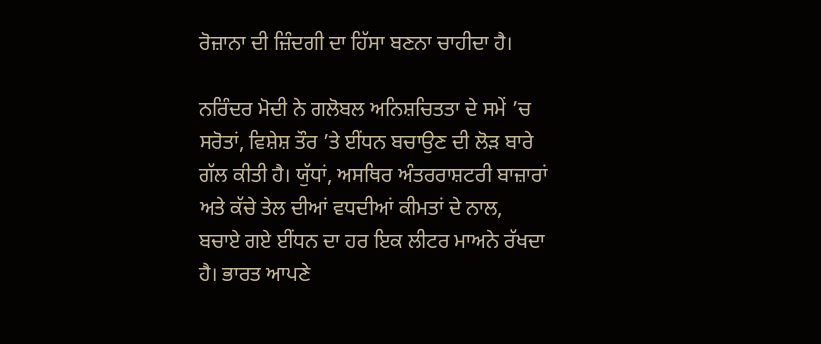ਰੋਜ਼ਾਨਾ ਦੀ ਜ਼ਿੰਦਗੀ ਦਾ ਹਿੱਸਾ ਬਣਨਾ ਚਾਹੀਦਾ ਹੈ।

ਨਰਿੰਦਰ ਮੋਦੀ ਨੇ ਗਲੋਬਲ ਅਨਿਸ਼ਚਿਤਤਾ ਦੇ ਸਮੇਂ ’ਚ ਸਰੋਤਾਂ, ਵਿਸ਼ੇਸ਼ ਤੌਰ ’ਤੇ ਈਂਧਨ ਬਚਾਉਣ ਦੀ ਲੋੜ ਬਾਰੇ ਗੱਲ ਕੀਤੀ ਹੈ। ਯੁੱਧਾਂ, ਅਸਥਿਰ ਅੰਤਰਰਾਸ਼ਟਰੀ ਬਾਜ਼ਾਰਾਂ ਅਤੇ ਕੱਚੇ ਤੇਲ ਦੀਆਂ ਵਧਦੀਆਂ ਕੀਮਤਾਂ ਦੇ ਨਾਲ, ਬਚਾਏ ਗਏ ਈਂਧਨ ਦਾ ਹਰ ਇਕ ਲੀਟਰ ਮਾਅਨੇ ਰੱਖਦਾ ਹੈ। ਭਾਰਤ ਆਪਣੇ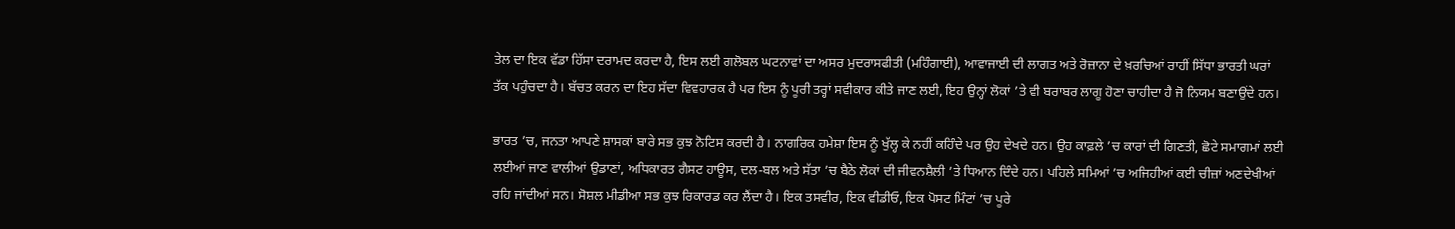ਤੇਲ ਦਾ ਇਕ ਵੱਡਾ ਹਿੱਸਾ ਦਰਾਮਦ ਕਰਦਾ ਹੈ, ਇਸ ਲਈ ਗਲੋਬਲ ਘਟਨਾਵਾਂ ਦਾ ਅਸਰ ਮੁਦਰਾਸਫੀਤੀ (ਮਹਿੰਗਾਈ), ਆਵਾਜਾਈ ਦੀ ਲਾਗਤ ਅਤੇ ਰੋਜ਼ਾਨਾ ਦੇ ਖ਼ਰਚਿਆਂ ਰਾਹੀਂ ਸਿੱਧਾ ਭਾਰਤੀ ਘਰਾਂ ਤੱਕ ਪਹੁੰਚਦਾ ਹੈ। ਬੱਚਤ ਕਰਨ ਦਾ ਇਹ ਸੱਦਾ ਵਿਵਹਾਰਕ ਹੈ ਪਰ ਇਸ ਨੂੰ ਪੂਰੀ ਤਰ੍ਹਾਂ ਸਵੀਕਾਰ ਕੀਤੇ ਜਾਣ ਲਈ, ਇਹ ਉਨ੍ਹਾਂ ਲੋਕਾਂ ’ਤੇ ਵੀ ਬਰਾਬਰ ਲਾਗੂ ਹੋਣਾ ਚਾਹੀਦਾ ਹੈ ਜੋ ਨਿਯਮ ਬਣਾਉਂਦੇ ਹਨ।

ਭਾਰਤ ’ਚ, ਜਨਤਾ ਆਪਣੇ ਸ਼ਾਸਕਾਂ ਬਾਰੇ ਸਭ ਕੁਝ ਨੋਟਿਸ ਕਰਦੀ ਹੈ। ਨਾਗਰਿਕ ਹਮੇਸ਼ਾ ਇਸ ਨੂੰ ਖੁੱਲ੍ਹ ਕੇ ਨਹੀਂ ਕਹਿੰਦੇ ਪਰ ਉਹ ਦੇਖਦੇ ਹਨ। ਉਹ ਕਾਫ਼ਲੇ ’ਚ ਕਾਰਾਂ ਦੀ ਗਿਣਤੀ, ਛੋਟੇ ਸਮਾਗਮਾਂ ਲਈ ਲਈਆਂ ਜਾਣ ਵਾਲੀਆਂ ਉਡਾਣਾਂ, ਅਧਿਕਾਰਤ ਗੈਸਟ ਹਾਊਸ, ਦਲ-ਬਲ ਅਤੇ ਸੱਤਾ ’ਚ ਬੈਠੇ ਲੋਕਾਂ ਦੀ ਜੀਵਨਸ਼ੈਲੀ ’ਤੇ ਧਿਆਨ ਦਿੰਦੇ ਹਨ। ਪਹਿਲੇ ਸਮਿਆਂ ’ਚ ਅਜਿਹੀਆਂ ਕਈ ਚੀਜ਼ਾਂ ਅਣਦੇਖੀਆਂ ਰਹਿ ਜਾਂਦੀਆਂ ਸਨ। ਸੋਸ਼ਲ ਮੀਡੀਆ ਸਭ ਕੁਝ ਰਿਕਾਰਡ ਕਰ ਲੈਂਦਾ ਹੈ। ਇਕ ਤਸਵੀਰ, ਇਕ ਵੀਡੀਓ, ਇਕ ਪੋਸਟ ਮਿੰਟਾਂ ’ਚ ਪੂਰੇ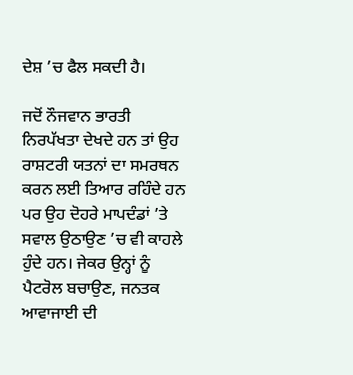ਦੇਸ਼ ’ਚ ਫੈਲ ਸਕਦੀ ਹੈ।

ਜਦੋਂ ਨੌਜਵਾਨ ਭਾਰਤੀ ਨਿਰਪੱਖਤਾ ਦੇਖਦੇ ਹਨ ਤਾਂ ਉਹ ਰਾਸ਼ਟਰੀ ਯਤਨਾਂ ਦਾ ਸਮਰਥਨ ਕਰਨ ਲਈ ਤਿਆਰ ਰਹਿੰਦੇ ਹਨ ਪਰ ਉਹ ਦੋਹਰੇ ਮਾਪਦੰਡਾਂ ’ਤੇ ਸਵਾਲ ਉਠਾਉਣ ’ਚ ਵੀ ਕਾਹਲੇ ਹੁੰਦੇ ਹਨ। ਜੇਕਰ ਉਨ੍ਹਾਂ ਨੂੰ ਪੈਟਰੋਲ ਬਚਾਉਣ, ਜਨਤਕ ਆਵਾਜਾਈ ਦੀ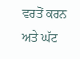ਵਰਤੋਂ ਕਰਨ ਅਤੇ ਘੱਟ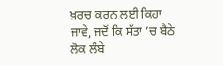ਖ਼ਰਚ ਕਰਨ ਲਈ ਕਿਹਾ ਜਾਵੇ, ਜਦੋਂ ਕਿ ਸੱਤਾ ’ਚ ਬੈਠੇ ਲੋਕ ਲੰਬੇ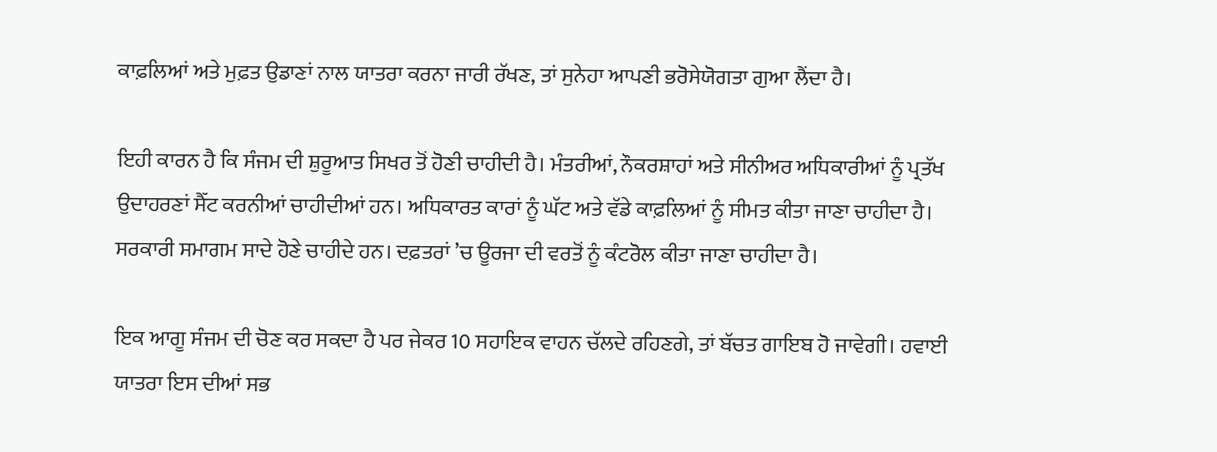ਕਾਫ਼ਲਿਆਂ ਅਤੇ ਮੁਫ਼ਤ ਉਡਾਣਾਂ ਨਾਲ ਯਾਤਰਾ ਕਰਨਾ ਜਾਰੀ ਰੱਖਣ, ਤਾਂ ਸੁਨੇਹਾ ਆਪਣੀ ਭਰੋਸੇਯੋਗਤਾ ਗੁਆ ਲੈਂਦਾ ਹੈ।

ਇਹੀ ਕਾਰਨ ਹੈ ਕਿ ਸੰਜਮ ਦੀ ਸ਼ੁਰੂਆਤ ਸਿਖਰ ਤੋਂ ਹੋਣੀ ਚਾਹੀਦੀ ਹੈ। ਮੰਤਰੀਆਂ, ਨੌਕਰਸ਼ਾਹਾਂ ਅਤੇ ਸੀਨੀਅਰ ਅਧਿਕਾਰੀਆਂ ਨੂੰ ਪ੍ਰਤੱਖ ਉਦਾਹਰਣਾਂ ਸੈੱਟ ਕਰਨੀਆਂ ਚਾਹੀਦੀਆਂ ਹਨ। ਅਧਿਕਾਰਤ ਕਾਰਾਂ ਨੂੰ ਘੱਟ ਅਤੇ ਵੱਡੇ ਕਾਫ਼ਲਿਆਂ ਨੂੰ ਸੀਮਤ ਕੀਤਾ ਜਾਣਾ ਚਾਹੀਦਾ ਹੈ। ਸਰਕਾਰੀ ਸਮਾਗਮ ਸਾਦੇ ਹੋਣੇ ਚਾਹੀਦੇ ਹਨ। ਦਫ਼ਤਰਾਂ ’ਚ ਊਰਜਾ ਦੀ ਵਰਤੋਂ ਨੂੰ ਕੰਟਰੋਲ ਕੀਤਾ ਜਾਣਾ ਚਾਹੀਦਾ ਹੈ।

ਇਕ ਆਗੂ ਸੰਜਮ ਦੀ ਚੋਣ ਕਰ ਸਕਦਾ ਹੈ ਪਰ ਜੇਕਰ 10 ਸਹਾਇਕ ਵਾਹਨ ਚੱਲਦੇ ਰਹਿਣਗੇ, ਤਾਂ ਬੱਚਤ ਗਾਇਬ ਹੋ ਜਾਵੇਗੀ। ਹਵਾਈ ਯਾਤਰਾ ਇਸ ਦੀਆਂ ਸਭ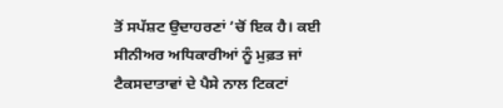ਤੋਂ ਸਪੱਸ਼ਟ ਉਦਾਹਰਣਾਂ ’ਚੋਂ ਇਕ ਹੈ। ਕਈ ਸੀਨੀਅਰ ਅਧਿਕਾਰੀਆਂ ਨੂੰ ਮੁਫ਼ਤ ਜਾਂ ਟੈਕਸਦਾਤਾਵਾਂ ਦੇ ਪੈਸੇ ਨਾਲ ਟਿਕਟਾਂ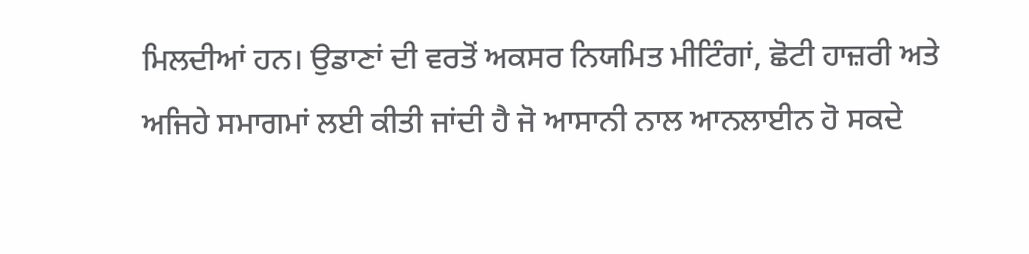ਮਿਲਦੀਆਂ ਹਨ। ਉਡਾਣਾਂ ਦੀ ਵਰਤੋਂ ਅਕਸਰ ਨਿਯਮਿਤ ਮੀਟਿੰਗਾਂ, ਛੋਟੀ ਹਾਜ਼ਰੀ ਅਤੇ ਅਜਿਹੇ ਸਮਾਗਮਾਂ ਲਈ ਕੀਤੀ ਜਾਂਦੀ ਹੈ ਜੋ ਆਸਾਨੀ ਨਾਲ ਆਨਲਾਈਨ ਹੋ ਸਕਦੇ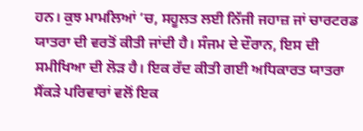ਹਨ। ਕੁਝ ਮਾਮਲਿਆਂ ’ਚ, ਸਹੂਲਤ ਲਈ ਨਿੱਜੀ ਜਹਾਜ਼ ਜਾਂ ਚਾਰਟਰਡ ਯਾਤਰਾ ਦੀ ਵਰਤੋਂ ਕੀਤੀ ਜਾਂਦੀ ਹੈ। ਸੰਜਮ ਦੇ ਦੌਰਾਨ, ਇਸ ਦੀ ਸਮੀਖਿਆ ਦੀ ਲੋੜ ਹੈ। ਇਕ ਰੱਦ ਕੀਤੀ ਗਈ ਅਧਿਕਾਰਤ ਯਾਤਰਾ ਸੈਂਕੜੇ ਪਰਿਵਾਰਾਂ ਵਲੋਂ ਇਕ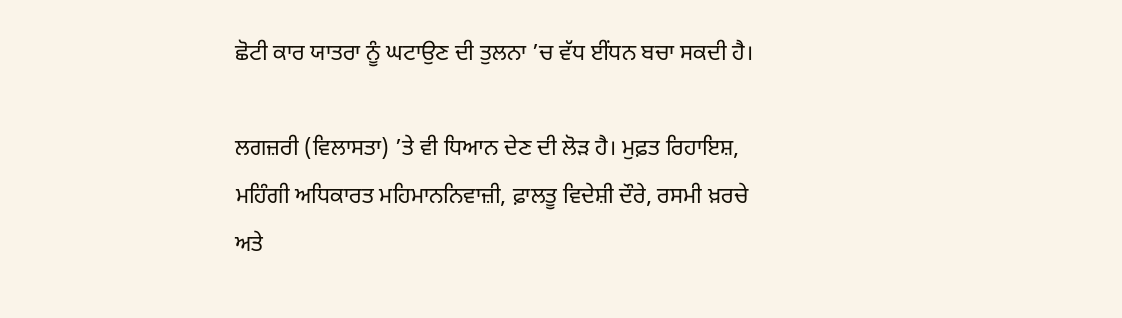ਛੋਟੀ ਕਾਰ ਯਾਤਰਾ ਨੂੰ ਘਟਾਉਣ ਦੀ ਤੁਲਨਾ ’ਚ ਵੱਧ ਈਂਧਨ ਬਚਾ ਸਕਦੀ ਹੈ।

ਲਗਜ਼ਰੀ (ਵਿਲਾਸਤਾ) ’ਤੇ ਵੀ ਧਿਆਨ ਦੇਣ ਦੀ ਲੋੜ ਹੈ। ਮੁਫ਼ਤ ਰਿਹਾਇਸ਼, ਮਹਿੰਗੀ ਅਧਿਕਾਰਤ ਮਹਿਮਾਨਨਿਵਾਜ਼ੀ, ਫ਼ਾਲਤੂ ਵਿਦੇਸ਼ੀ ਦੌਰੇ, ਰਸਮੀ ਖ਼ਰਚੇ ਅਤੇ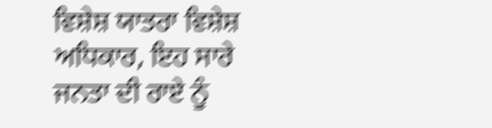ਵਿਸ਼ੇਸ਼ ਯਾਤਰਾ ਵਿਸ਼ੇਸ਼ ਅਧਿਕਾਰ, ਇਹ ਸਾਰੇ ਜਨਤਾ ਦੀ ਰਾਏ ਨੂੰ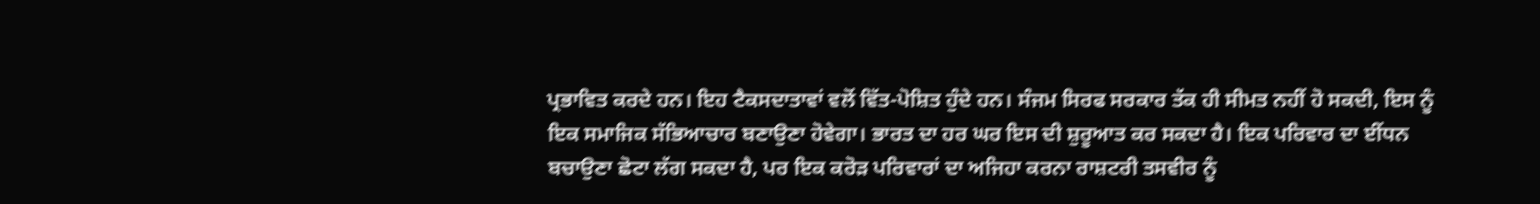ਪ੍ਰਭਾਵਿਤ ਕਰਦੇ ਹਨ। ਇਹ ਟੈਕਸਦਾਤਾਵਾਂ ਵਲੋਂ ਵਿੱਤ-ਪੋਸ਼ਿਤ ਹੁੰਦੇ ਹਨ। ਸੰਜਮ ਸਿਰਫ ਸਰਕਾਰ ਤੱਕ ਹੀ ਸੀਮਤ ਨਹੀਂ ਹੋ ਸਕਦੀ, ਇਸ ਨੂੰ ਇਕ ਸਮਾਜਿਕ ਸੱਭਿਆਚਾਰ ਬਣਾਉਣਾ ਹੋਵੇਗਾ। ਭਾਰਤ ਦਾ ਹਰ ਘਰ ਇਸ ਦੀ ਸ਼ੁਰੂਆਤ ਕਰ ਸਕਦਾ ਹੈ। ਇਕ ਪਰਿਵਾਰ ਦਾ ਈਂਧਨ ਬਚਾਉਣਾ ਛੋਟਾ ਲੱਗ ਸਕਦਾ ਹੈ, ਪਰ ਇਕ ਕਰੋੜ ਪਰਿਵਾਰਾਂ ਦਾ ਅਜਿਹਾ ਕਰਨਾ ਰਾਸ਼ਟਰੀ ਤਸਵੀਰ ਨੂੰ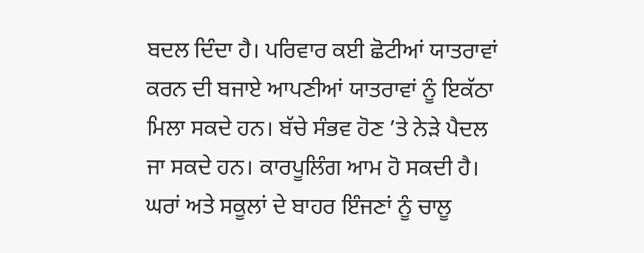ਬਦਲ ਦਿੰਦਾ ਹੈ। ਪਰਿਵਾਰ ਕਈ ਛੋਟੀਆਂ ਯਾਤਰਾਵਾਂ ਕਰਨ ਦੀ ਬਜਾਏ ਆਪਣੀਆਂ ਯਾਤਰਾਵਾਂ ਨੂੰ ਇਕੱਠਾ ਮਿਲਾ ਸਕਦੇ ਹਨ। ਬੱਚੇ ਸੰਭਵ ਹੋਣ ’ਤੇ ਨੇੜੇ ਪੈਦਲ ਜਾ ਸਕਦੇ ਹਨ। ਕਾਰਪੂਲਿੰਗ ਆਮ ਹੋ ਸਕਦੀ ਹੈ। ਘਰਾਂ ਅਤੇ ਸਕੂਲਾਂ ਦੇ ਬਾਹਰ ਇੰਜਣਾਂ ਨੂੰ ਚਾਲੂ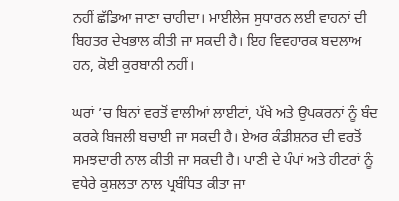ਨਹੀਂ ਛੱਡਿਆ ਜਾਣਾ ਚਾਹੀਦਾ। ਮਾਈਲੇਜ ਸੁਧਾਰਨ ਲਈ ਵਾਹਨਾਂ ਦੀ ਬਿਹਤਰ ਦੇਖਭਾਲ ਕੀਤੀ ਜਾ ਸਕਦੀ ਹੈ। ਇਹ ਵਿਵਹਾਰਕ ਬਦਲਾਅ ਹਨ, ਕੋਈ ਕੁਰਬਾਨੀ ਨਹੀਂ।

ਘਰਾਂ ’ਚ ਬਿਨਾਂ ਵਰਤੋਂ ਵਾਲੀਆਂ ਲਾਈਟਾਂ, ਪੱਖੇ ਅਤੇ ਉਪਕਰਨਾਂ ਨੂੰ ਬੰਦ ਕਰਕੇ ਬਿਜਲੀ ਬਚਾਈ ਜਾ ਸਕਦੀ ਹੈ। ਏਅਰ ਕੰਡੀਸ਼ਨਰ ਦੀ ਵਰਤੋਂ ਸਮਝਦਾਰੀ ਨਾਲ ਕੀਤੀ ਜਾ ਸਕਦੀ ਹੈ। ਪਾਣੀ ਦੇ ਪੰਪਾਂ ਅਤੇ ਹੀਟਰਾਂ ਨੂੰ ਵਧੇਰੇ ਕੁਸ਼ਲਤਾ ਨਾਲ ਪ੍ਰਬੰਧਿਤ ਕੀਤਾ ਜਾ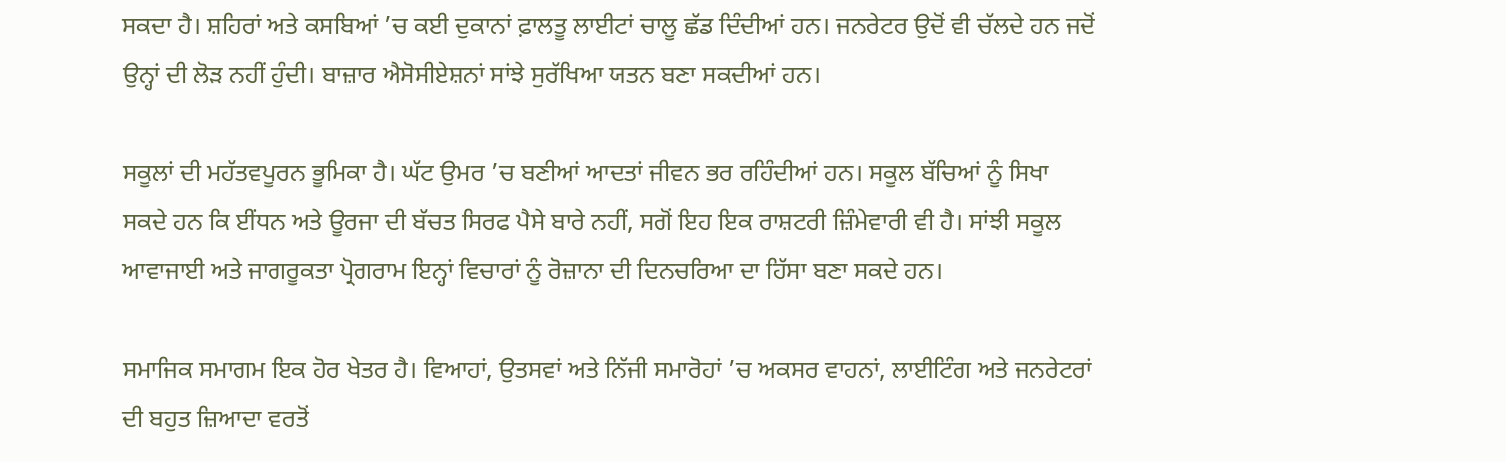ਸਕਦਾ ਹੈ। ਸ਼ਹਿਰਾਂ ਅਤੇ ਕਸਬਿਆਂ ’ਚ ਕਈ ਦੁਕਾਨਾਂ ਫ਼ਾਲਤੂ ਲਾਈਟਾਂ ਚਾਲੂ ਛੱਡ ਦਿੰਦੀਆਂ ਹਨ। ਜਨਰੇਟਰ ਉਦੋਂ ਵੀ ਚੱਲਦੇ ਹਨ ਜਦੋਂ ਉਨ੍ਹਾਂ ਦੀ ਲੋੜ ਨਹੀਂ ਹੁੰਦੀ। ਬਾਜ਼ਾਰ ਐਸੋਸੀਏਸ਼ਨਾਂ ਸਾਂਝੇ ਸੁਰੱਖਿਆ ਯਤਨ ਬਣਾ ਸਕਦੀਆਂ ਹਨ।

ਸਕੂਲਾਂ ਦੀ ਮਹੱਤਵਪੂਰਨ ਭੂਮਿਕਾ ਹੈ। ਘੱਟ ਉਮਰ ’ਚ ਬਣੀਆਂ ਆਦਤਾਂ ਜੀਵਨ ਭਰ ਰਹਿੰਦੀਆਂ ਹਨ। ਸਕੂਲ ਬੱਚਿਆਂ ਨੂੰ ਸਿਖਾ ਸਕਦੇ ਹਨ ਕਿ ਈਂਧਨ ਅਤੇ ਊਰਜਾ ਦੀ ਬੱਚਤ ਸਿਰਫ ਪੈਸੇ ਬਾਰੇ ਨਹੀਂ, ਸਗੋਂ ਇਹ ਇਕ ਰਾਸ਼ਟਰੀ ਜ਼ਿੰਮੇਵਾਰੀ ਵੀ ਹੈ। ਸਾਂਝੀ ਸਕੂਲ ਆਵਾਜਾਈ ਅਤੇ ਜਾਗਰੂਕਤਾ ਪ੍ਰੋਗਰਾਮ ਇਨ੍ਹਾਂ ਵਿਚਾਰਾਂ ਨੂੰ ਰੋਜ਼ਾਨਾ ਦੀ ਦਿਨਚਰਿਆ ਦਾ ਹਿੱਸਾ ਬਣਾ ਸਕਦੇ ਹਨ।

ਸਮਾਜਿਕ ਸਮਾਗਮ ਇਕ ਹੋਰ ਖੇਤਰ ਹੈ। ਵਿਆਹਾਂ, ਉਤਸਵਾਂ ਅਤੇ ਨਿੱਜੀ ਸਮਾਰੋਹਾਂ ’ਚ ਅਕਸਰ ਵਾਹਨਾਂ, ਲਾਈਟਿੰਗ ਅਤੇ ਜਨਰੇਟਰਾਂ ਦੀ ਬਹੁਤ ਜ਼ਿਆਦਾ ਵਰਤੋਂ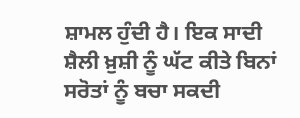ਸ਼ਾਮਲ ਹੁੰਦੀ ਹੈ। ਇਕ ਸਾਦੀ ਸ਼ੈਲੀ ਖ਼ੁਸ਼ੀ ਨੂੰ ਘੱਟ ਕੀਤੇ ਬਿਨਾਂ ਸਰੋਤਾਂ ਨੂੰ ਬਚਾ ਸਕਦੀ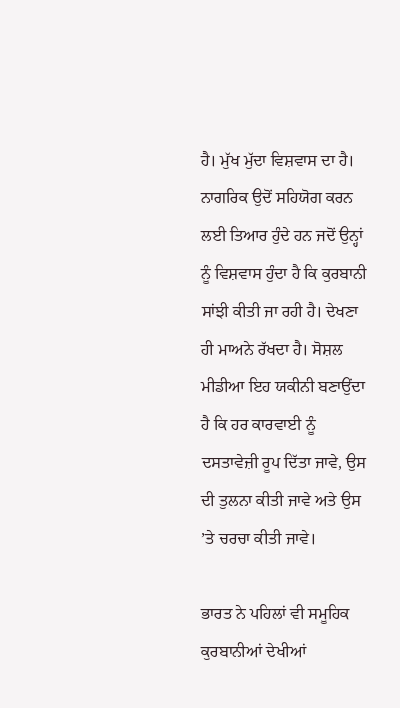ਹੈ। ਮੁੱਖ ਮੁੱਦਾ ਵਿਸ਼ਵਾਸ ਦਾ ਹੈ। ਨਾਗਰਿਕ ਉਦੋਂ ਸਹਿਯੋਗ ਕਰਨ ਲਈ ਤਿਆਰ ਹੁੰਦੇ ਹਨ ਜਦੋਂ ਉਨ੍ਹਾਂ ਨੂੰ ਵਿਸ਼ਵਾਸ ਹੁੰਦਾ ਹੈ ਕਿ ਕੁਰਬਾਨੀ ਸਾਂਝੀ ਕੀਤੀ ਜਾ ਰਹੀ ਹੈ। ਦੇਖਣਾ ਹੀ ਮਾਅਨੇ ਰੱਖਦਾ ਹੈ। ਸੋਸ਼ਲ ਮੀਡੀਆ ਇਹ ਯਕੀਨੀ ਬਣਾਉਂਦਾ ਹੈ ਕਿ ਹਰ ਕਾਰਵਾਈ ਨੂੰ ਦਸਤਾਵੇਜ਼ੀ ਰੂਪ ਦਿੱਤਾ ਜਾਵੇ, ਉਸ ਦੀ ਤੁਲਨਾ ਕੀਤੀ ਜਾਵੇ ਅਤੇ ਉਸ ’ਤੇ ਚਰਚਾ ਕੀਤੀ ਜਾਵੇ।

ਭਾਰਤ ਨੇ ਪਹਿਲਾਂ ਵੀ ਸਮੂਹਿਕ ਕੁਰਬਾਨੀਆਂ ਦੇਖੀਆਂ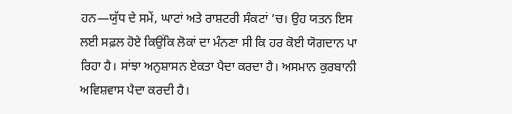ਹਨ—ਯੁੱਧ ਦੇ ਸਮੇਂ, ਘਾਟਾਂ ਅਤੇ ਰਾਸ਼ਟਰੀ ਸੰਕਟਾਂ ’ਚ। ਉਹ ਯਤਨ ਇਸ ਲਈ ਸਫ਼ਲ ਹੋਏ ਕਿਉਂਕਿ ਲੋਕਾਂ ਦਾ ਮੰਨਣਾ ਸੀ ਕਿ ਹਰ ਕੋਈ ਯੋਗਦਾਨ ਪਾ ਰਿਹਾ ਹੈ। ਸਾਂਝਾ ਅਨੁਸ਼ਾਸਨ ਏਕਤਾ ਪੈਦਾ ਕਰਦਾ ਹੈ। ਅਸਮਾਨ ਕੁਰਬਾਨੀ ਅਵਿਸ਼ਵਾਸ ਪੈਦਾ ਕਰਦੀ ਹੈ।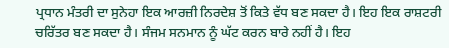ਪ੍ਰਧਾਨ ਮੰਤਰੀ ਦਾ ਸੁਨੇਹਾ ਇਕ ਆਰਜ਼ੀ ਨਿਰਦੇਸ਼ ਤੋਂ ਕਿਤੇ ਵੱਧ ਬਣ ਸਕਦਾ ਹੈ। ਇਹ ਇਕ ਰਾਸ਼ਟਰੀ ਚਰਿੱਤਰ ਬਣ ਸਕਦਾ ਹੈ। ਸੰਜਮ ਸਨਮਾਨ ਨੂੰ ਘੱਟ ਕਰਨ ਬਾਰੇ ਨਹੀਂ ਹੈ। ਇਹ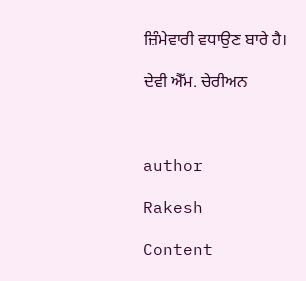ਜ਼ਿੰਮੇਵਾਰੀ ਵਧਾਉਣ ਬਾਰੇ ਹੈ।

ਦੇਵੀ ਐੱਮ. ਚੇਰੀਅਨ



author

Rakesh

Content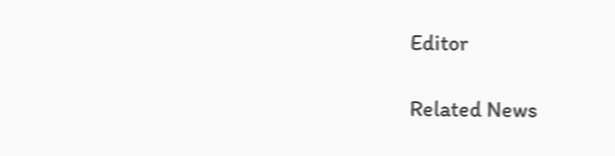Editor

Related News